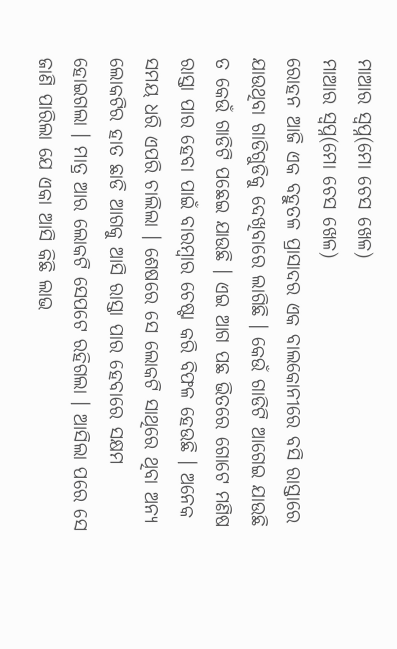ମାଆର ସ୍ୱପ୍ନ(ମୋ ଚେସ ଖେଳ)
ମାଆର ସ୍ୱପ୍ନ(ମୋ ଚେସ ଖେଳ)
ରୋହନ ଆଜି ଏକ ବହୁତଳ ପ୍ରାସାଦର ଏକ ବାଲକୋନୀରେ ବସି ରାସ୍ତାରେ ଯାଉଥିବା ଗାଡିଗୁଡିକୁ ଦେଖିବାରେ ଲାଗିଛି । କେଉଁ ଗାଡିଟି ଆଗେଇ ଯାଉଛି ତ କେଉଁ ଗାଡିଟି ପଛେଇ ଯାଉଛି । ଏଇ ଆଗ ପଛ ଭିତରେ ଗୋଟେ ମଣିଷ ରାସ୍ତା ପାର ହେବା ପାଇଁ ବାରମ୍ବାର ଚେଷ୍ଟା କରି ବିଫଳ ହେଉଛି । ଅନେକ ସମୟ ଧରି ଏପରି ଚାଲିଲା । ଶେଷରେ ସେ ଲୋକଟି ସାଥିରେ ଥିବା ଅନ୍ୟ ଲୋକଟିର ହାତ ଛାଡି ଆଗକୁ ଆସି ରାସ୍ତା ପାର ହେବାରେ ସକ୍ଷମ ହୋଇଗଲା । ମାତ୍ର ଆର ଲୋକଟି ସେପଟେ ରହିଗଲା । ଆସିଲା ପରେ ସେ ଜାଣି ପାରିଲା ଯେ ଏକା ଆସି କିଛି ଲାଭ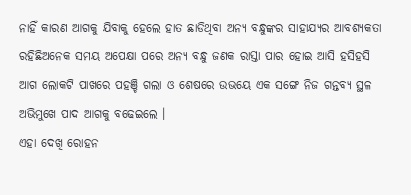ନାହିଁ କାରଣ ଆଗକୁ ଯିବାକୁ ହେଲେ ହାତ ଛାଡିଥିବା ଅନ୍ୟ ବନ୍ଧୁଙ୍କର ସାହାଯ୍ୟର ଆବଶ୍ୟକତା ରହିଛିଅନେକ ସମୟ ଅପେକ୍ଷା ପରେ ଅନ୍ୟ ବନ୍ଧୁ ଜଣକ ରାସ୍ତା ପାର ହୋଇ ଆସି ହସିହସି ଆଗ ଲୋକଟି ପାଖରେ ପହଞ୍ଚି ଗଲା ଓ ଶେଷରେ ଉଭୟେ ଏକ ସଙ୍ଗେ ନିଜ ଗନ୍ତବ୍ୟ ସ୍ଥଳ ଅଭିମୁଖେ ପାଦ ଆଗକୁ ବଢେଇଲେ ।
ଏହା ଦେଖି ରୋହନ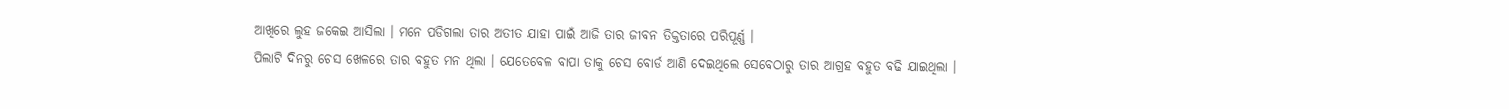ଆଖିରେ ଲୁହ ଜକେଇ ଆସିଲା । ମନେ ପଡିଗଲା ତାର ଅତୀତ ଯାହା ପାଇଁ ଆଜି ତାର ଜୀବନ ତିକ୍ତତାରେ ପରିପୂର୍ଣ୍ଣ ।
ପିଲାଟି ଦିନରୁ ଚେସ ଖେଳରେ ତାର ବହୁତ ମନ ଥିଲା । ଯେତେବେଳ ବାପା ତାକୁ ଚେସ ବୋର୍ଡ ଆଣି ଦେଇଥିଲେ ସେବେଠାରୁ ତାର ଆଗ୍ରହ ବହୁତ ବଢି ଯାଇଥିଲା ।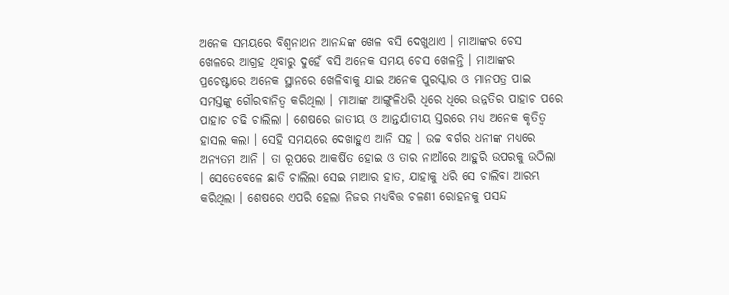ଅନେକ ସମୟରେ ବିଶ୍ୱନାଥନ ଆନନ୍ଦଙ୍କ ଖେଳ ବସି ଦେଖୁଥାଏ । ମାଆଙ୍କର ଚେସ ଖେଳରେ ଆଗ୍ରହ ଥିବାରୁ ଦୁହେଁ ବସି ଅନେକ ସମୟ ଚେସ ଖେଳନ୍ତି । ମାଆଙ୍କର ପ୍ରଚେଷ୍ଟାରେ ଅନେକ ସ୍ଥାନରେ ଖେଳିବାକୁ ଯାଇ ଅନେକ ପୁରସ୍କାର ଓ ମାନପତ୍ର ପାଇ ସମସ୍ତଙ୍କୁ ଗୌରବାନିତ୍ୱ କରିଥିଲା । ମାଆଙ୍କ ଆଙ୍ଗୁଳିଧରି ଧିରେ ଧିରେ ଉନ୍ନତିର ପାହାଚ ପରେ ପାହାଚ ଚଢି ଚାଲିଲା । ଶେଷରେ ଜାତୀୟ ଓ ଆନ୍ତର୍ଯାତୀୟ ସ୍ତରରେ ମଧ୍ୟ ଅନେକ କୃତିତ୍ୱ ହାସଲ କଲା । ସେହି ସମୟରେ ଦେଖାହୁଏ ଆନି ସହ । ଉଚ୍ଚ ବର୍ଗର ଧନୀଙ୍କ ମଧ୍ୟରେ ଅନ୍ୟତମ ଆନି । ତା ରୂପରେ ଆକର୍ଷିତ ହୋଇ ଓ ତାର ନାଆଁରେ ଆହୁରି ଉପରକୁ ଉଠିଲା । ସେତେବେଳେ ଛାଡି ଚାଲିଲା ସେଇ ମାଆର ହାତ, ଯାହାକୁ ଧରି ସେ ଚାଲିବା ଆରମ୍ଭ କରିଥିଲା । ଶେଷରେ ଏପରି ହେଲା ନିଜର ମଧ୍ୟବିତ୍ତ ଚଳଣୀ ରୋହନକୁ ପସନ୍ଦ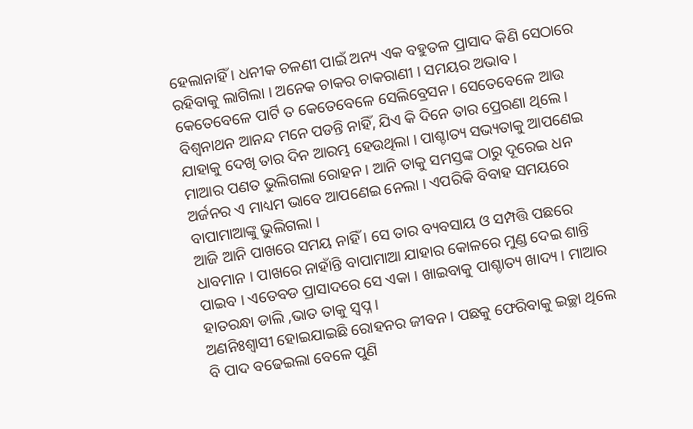ହେଲାନାହିଁ । ଧନୀକ ଚଳଣୀ ପାଇଁ ଅନ୍ୟ ଏକ ବହୁତଳ ପ୍ରାସାଦ କିଣି ସେଠାରେ ରହିବାକୁ ଲାଗିଲା । ଅନେକ ଚାକର ଚାକରାଣୀ । ସମୟର ଅଭାବ । କେତେବେଳେ ପାର୍ଟି ତ କେତେବେଳେ ସେଲିବ୍ରେସନ । ସେତେବେଳେ ଆଉ ବିଶ୍ୱନାଥନ ଆନନ୍ଦ ମନେ ପଡନ୍ତି ନାହିଁ, ଯିଏ କି ଦିନେ ତାର ପ୍ରେରଣା ଥିଲେ । ଯାହାକୁ ଦେଖି ତାର ଦିନ ଆରମ୍ଭ ହେଉଥିଲା । ପାଶ୍ଚାତ୍ୟ ସଭ୍ୟତାକୁ ଆପଣେଇ ମାଆର ପଣତ ଭୁଲିଗଲା ରୋହନ । ଆନି ତାକୁ ସମସ୍ତଙ୍କ ଠାରୁ ଦୂରେଇ ଧନ ଅର୍ଜନର ଏ ମାଧ୍ୟମ ଭାବେ ଆପଣେଇ ନେଲା । ଏପରିକି ବିବାହ ସମୟରେ ବାପାମାଆଙ୍କୁ ଭୁଲିଗଲା ।
ଆଜି ଆନି ପାଖରେ ସମୟ ନାହିଁ । ସେ ତାର ବ୍ୟବସାୟ ଓ ସମ୍ପତ୍ତି ପଛରେ ଧାବମାନ । ପାଖରେ ନାହାଁନ୍ତି ବାପାମାଆ ଯାହାର କୋଳରେ ମୁଣ୍ଡ ଦେଇ ଶାନ୍ତି ପାଇବ । ଏତେବଡ ପ୍ରାସାଦରେ ସେ ଏକା । ଖାଇବାକୁ ପାଶ୍ଚାତ୍ୟ ଖାଦ୍ୟ । ମାଆର ହାତରନ୍ଧା ଡାଲି ,ଭାତ ତାକୁ ସ୍ୱପ୍ନ ।
ଅଣନିଃଶ୍ୱାସୀ ହୋଇଯାଇଛି ରୋହନର ଜୀବନ । ପଛକୁ ଫେରିବାକୁ ଇଚ୍ଛା ଥିଲେ ବି ପାଦ ବଢେଇଲା ବେଳେ ପୁଣି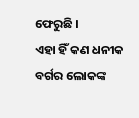ଫେରୁଛି ।
ଏହା ହିଁ କଣ ଧନୀକ ବର୍ଗର ଲୋକଙ୍କ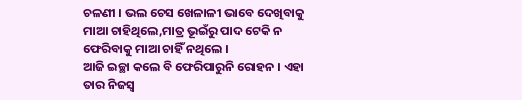ଚଳଣୀ । ଭଲ ଚେସ ଖେଳାଳୀ ଭାବେ ଦେଖିବାକୁ ମାଆ ଚାହିଥିଲେ,ମାତ୍ର ଭୂଇଁରୁ ପାଦ ଟେକି ନ ଫେରିବାକୁ ମାଆ ଚାହିଁ ନଥିଲେ ।
ଆଜି ଇଚ୍ଛା କଲେ ବି ଫେରିପାରୁନି ରୋହନ । ଏହା ତାର ନିଜସ୍ୱ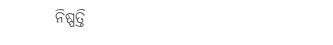ନିଷ୍ପତ୍ତି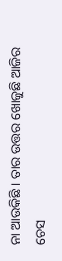ନା ଆଉକିଛି । ତାର ଉତ୍ତର ଖୋଜୁଛି ଆଜିର ଚେସ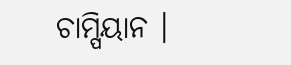ଚାମ୍ପିୟାନ ।